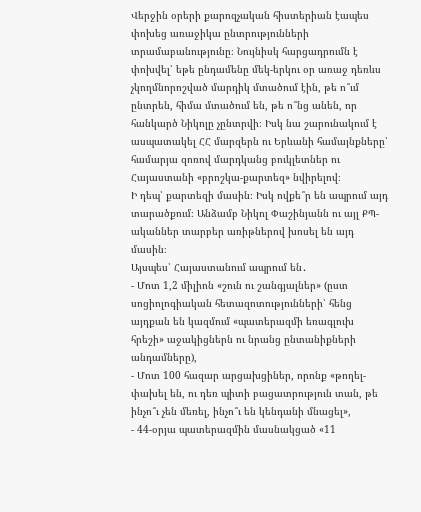Վերջին օրերի քարոզչական հիստերիան էապես փոխեց առաջիկա ընտրությունների տրամաբանությունը։ Նույնիսկ հարցադրումն է փոխվել՝ եթե ընդամենը մեկ-երկու օր առաջ դեռևս չկողմնորոշված մարդիկ մտածում էին, թե ո՞ւմ ընտրեն, հիմա մտածում են, թե ո՞նց անեն, որ հանկարծ Նիկոլը չընտրվի։ Իսկ նա շարունակում է ասպատակել ՀՀ մարզերն ու Երևանի համայնքները՝ համարյա զոռով մարդկանց բուկլետներ ու Հայաստանի «բրոշկա-քարտեզ» նվիրելով։
Ի դեպ՝ քարտեզի մասին։ Իսկ ովքե՞ր են ապրում այդ տարածքում։ Անձամբ Նիկոլ Փաշինյանն ու այլ ՔՊ-ականներ տարբեր առիթներով խոսել են այդ մասին։
Այսպես՝ Հայաստանում ապրում են․
- Մոտ 1,2 միլիոն «շուն ու շանգյալներ» (ըստ սոցիոլոգիական հետազոտությունների՝ հենց այդքան են կազմում «պատերազմի եռագլուխ հրեշի» աջակիցներն ու նրանց ընտանիքների անդամները),
- Մոտ 100 հազար արցախցիներ, որոնք «թողել-փախել են, ու դեռ պիտի բացատրություն տան, թե ինչո՞ւ չեն մեռել, ինչո՞ւ են կենդանի մնացել»,
- 44-օրյա պատերազմին մասնակցած «11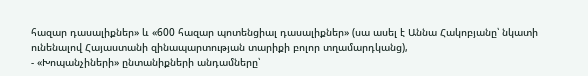հազար դասալիքներ» և «600 հազար պոտենցիալ դասալիքներ» (սա ասել է Աննա Հակոբյանը՝ նկատի ունենալով Հայաստանի զինապարտության տարիքի բոլոր տղամարդկանց),
- «Խոպանչիների» ընտանիքների անդամները՝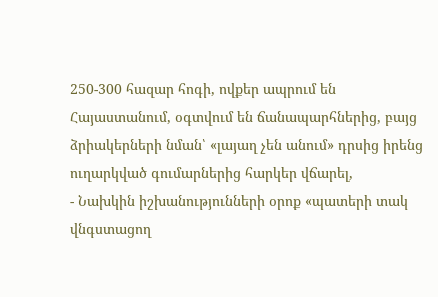250-300 հազար հոգի, ովքեր ապրում են Հայաստանում, օգտվում են ճանապարհներից, բայց ձրիակերների նման՝ «լայաղ չեն անում» դրսից իրենց ուղարկված գումարներից հարկեր վճարել,
- Նախկին իշխանությունների օրոք «պատերի տակ վնգստացող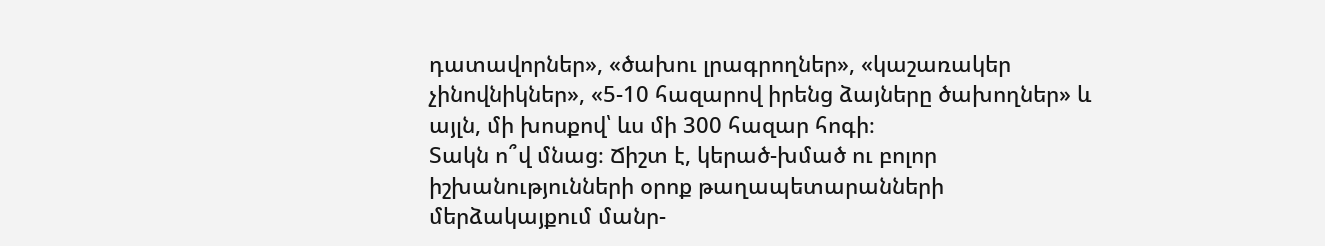դատավորներ», «ծախու լրագրողներ», «կաշառակեր չինովնիկներ», «5-10 հազարով իրենց ձայները ծախողներ» և այլն, մի խոսքով՝ ևս մի 300 հազար հոգի։
Տակն ո՞վ մնաց։ Ճիշտ է, կերած-խմած ու բոլոր իշխանությունների օրոք թաղապետարանների մերձակայքում մանր-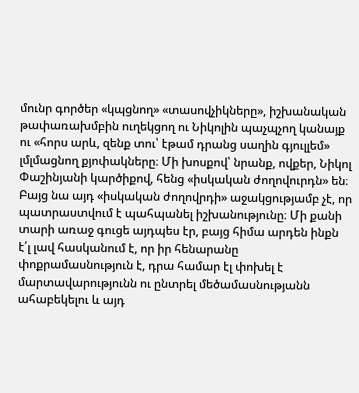մունր գործեր «կպցնող» «տասովչիկները», իշխանական թափառախմբին ուղեկցող ու Նիկոլին պաչպչող կանայք ու «հորս արև, զենք տու՝ էթամ դրանց սաղին գյուլլեմ» լմլմացնող քյոփակները։ Մի խոսքով՝ նրանք, ովքեր, Նիկոլ Փաշինյանի կարծիքով, հենց «իսկական ժողովուրդն» են։
Բայց նա այդ «իսկական ժողովրդի» աջակցությամբ չէ, որ պատրաստվում է պահպանել իշխանությունը։ Մի քանի տարի առաջ գուցե այդպես էր, բայց հիմա արդեն ինքն է՛լ լավ հասկանում է, որ իր հենարանը փոքրամասնություն է, դրա համար էլ փոխել է մարտավարությունն ու ընտրել մեծամասնությանն ահաբեկելու և այդ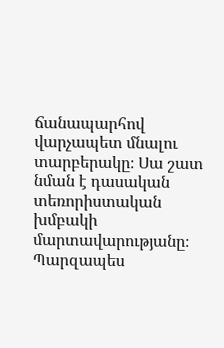ճանապարհով վարչապետ մնալու տարբերակը։ Սա շատ նման է դասական տեռորիստական խմբակի մարտավարությանը։ Պարզապես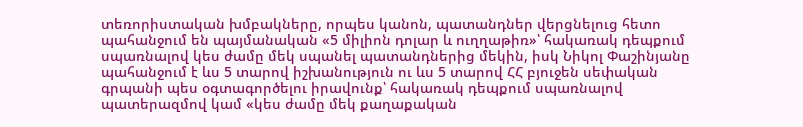տեռորիստական խմբակները, որպես կանոն, պատանդներ վերցնելուց հետո պահանջում են պայմանական «5 միլիոն դոլար և ուղղաթիռ»՝ հակառակ դեպքում սպառնալով կես ժամը մեկ սպանել պատանդներից մեկին, իսկ Նիկոլ Փաշինյանը պահանջում է ևս 5 տարով իշխանություն ու ևս 5 տարով ՀՀ բյուջեն սեփական գրպանի պես օգտագործելու իրավունք՝ հակառակ դեպքում սպառնալով պատերազմով կամ «կես ժամը մեկ քաղաքական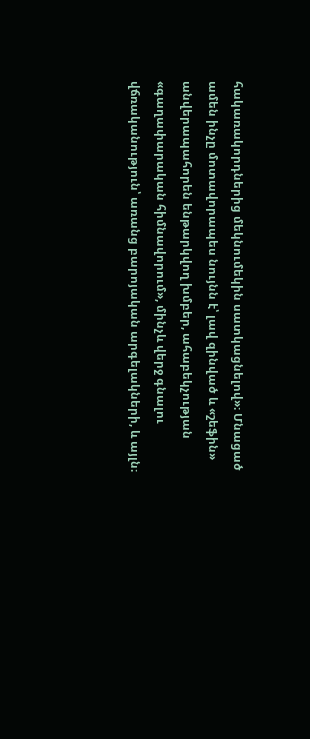հակառակորդներից մեկնումեկին սատկացնելով»։ Մնացած ամեն ինչը մոտավորապես նույնն է՝ լավ զինված և «շեֆին» անվերապահորեն ենթարկվող խմբեր, ահաբեկչության «գաղափարական հիմնավորում», մինչև վերջ գնալու վճռականություն՝ առանց բարոյական արգելակների, և այլն։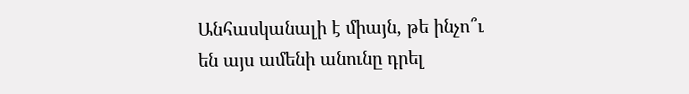Անհասկանալի է միայն, թե ինչո՞ւ են այս ամենի անունը դրել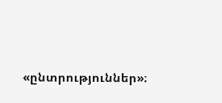«ընտրություններ»։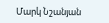Մարկ Նշանյան